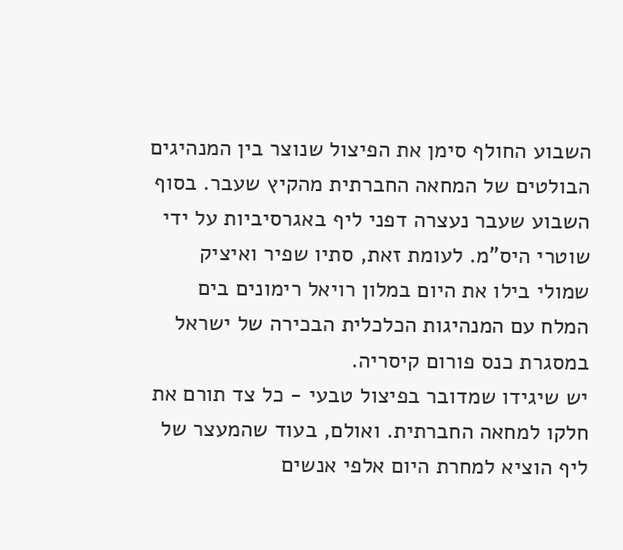השבוע החולף סימן את הפיצול שנוצר בין המנהיגים הבולטים של המחאה החברתית מהקיץ שעבר. בסוף השבוע שעבר נעצרה דפני ליף באגרסיביות על ידי שוטרי היס"מ. לעומת זאת, סתיו שפיר ואיציק שמולי בילו את היום במלון רויאל רימונים בים המלח עם המנהיגות הכלכלית הבכירה של ישראל במסגרת כנס פורום קיסריה.
יש שיגידו שמדובר בפיצול טבעי - כל צד תורם את חלקו למחאה החברתית. ואולם, בעוד שהמעצר של ליף הוציא למחרת היום אלפי אנשים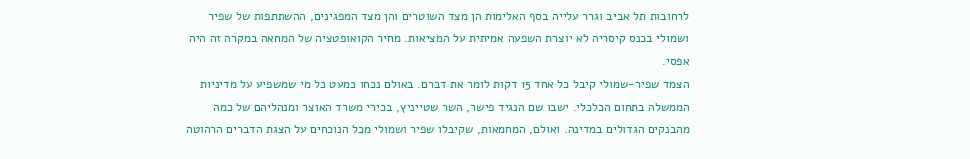לרחובות תל אביב וגרר עלייה בסף האלימות הן מצד השוטרים והן מצד המפגינים, ההשתתפות של שפיר ושמולי בכנס קיסריה לא יוצרת השפעה אמיתית על המציאות. מחיר הקואופטציה של המחאה במקרה זה היה אפסי.
הצמד שפיר-שמולי קיבל כל אחד 15 דקות לומר את דברם. באולם נכחו כמעט כל מי שמשפיע על מדיניות הממשלה בתחום הכלכלי. ישבו שם הנגיד פישר, השר שטייניץ, בכירי משרד האוצר ומנהליהם של כמה מהבנקים הגדולים במדינה. ואולם, המחמאות, שקיבלו שפיר ושמולי מכל הנוכחים על הצגת הדברים הרהוטה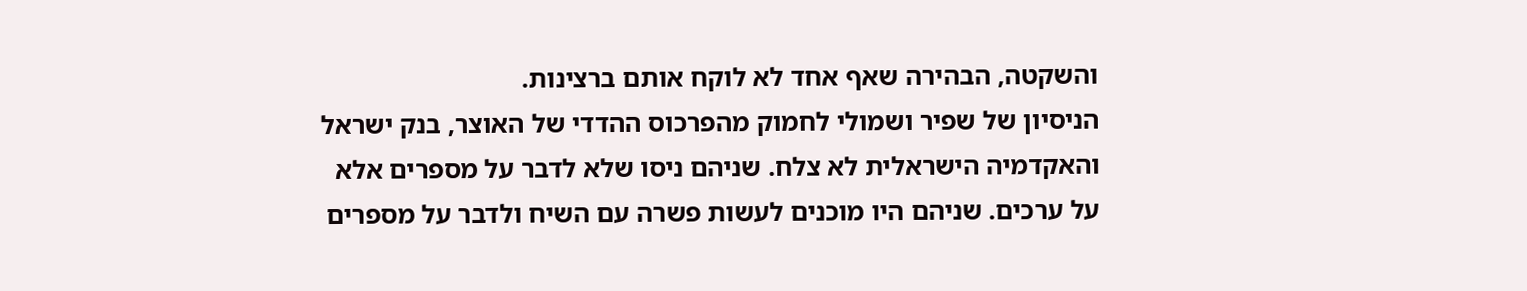והשקטה, הבהירה שאף אחד לא לוקח אותם ברצינות.
הניסיון של שפיר ושמולי לחמוק מהפרכוס ההדדי של האוצר, בנק ישראל והאקדמיה הישראלית לא צלח. שניהם ניסו שלא לדבר על מספרים אלא על ערכים. שניהם היו מוכנים לעשות פשרה עם השיח ולדבר על מספרים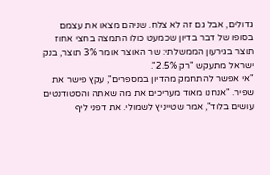גדולים, אבל גם זה לא צלח. שניהם מצאו את עצמם בסופו של דבר בדיון שכמעט כולו התמצה בחצי אחוז תוצר בגירעון הממשלתי: שר האוצר אומר 3% תוצר, בנק ישראל מתעקש "רק 2.5%".
"אי אפשר להתחמק מהדיון במספרים", עקץ פישר את שפיר. "אנחנו מאוד מעריכים את מה שאתה והסטודנטים עושים בלוד", אמר שטייניץ לשמולי. את דפני ליף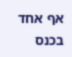אף אחד בכנס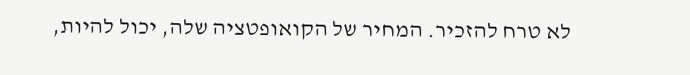לא טרח להזכיר. המחיר של הקואופטציה שלה, יכול להיות,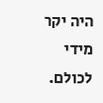היה יקר מידי לכולם.